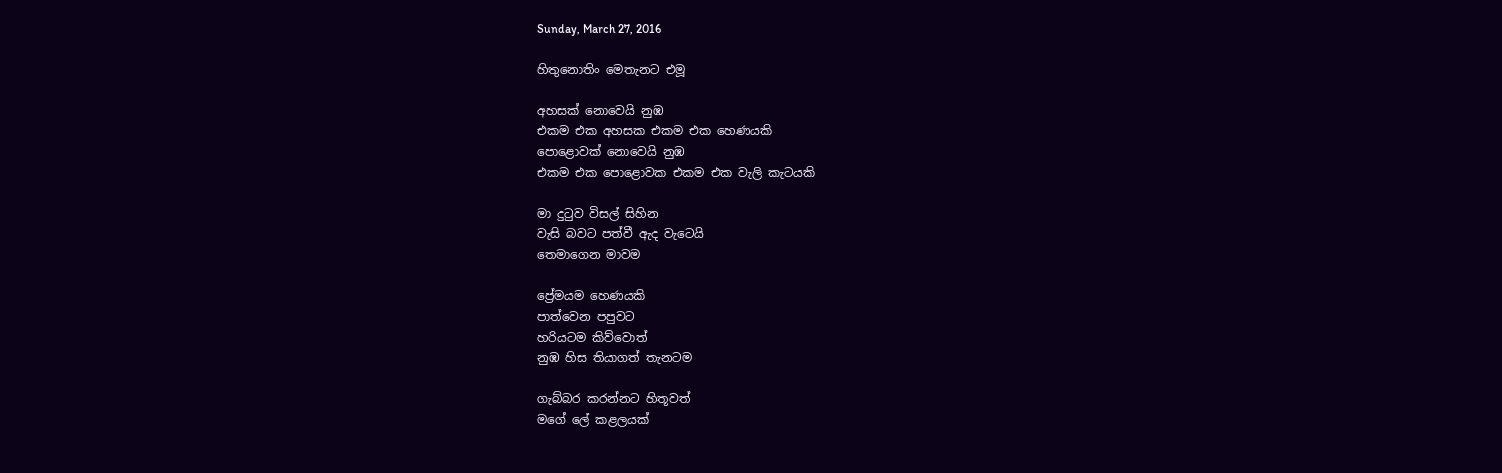Sunday, March 27, 2016

හිතුනොතිං මෙතැනට එමූ

අහසක් නොවෙයි නුඹ
එකම එක අහසක එකම එක හෙණයකි
පොළොවක් නොවෙයි නුඹ
එකම එක පොළොවක එකම එක වැලි කැටයකි

මා දුටුව විසල් සිහින
වැසි බවට පත්වී ඇද වැටෙයි
තෙමාගෙන මාවම

ප්‍රේමයම හෙණයකි
පාත්වෙන පපුවට
හරියටම කිව්වොත්
නුඹ හිස තියාගත් තැනටම

ගැබ්බර කරන්නට හිතූවත්
මගේ ලේ කළලයක්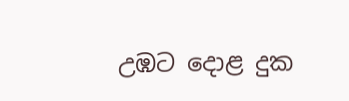උඹට දොළ දුක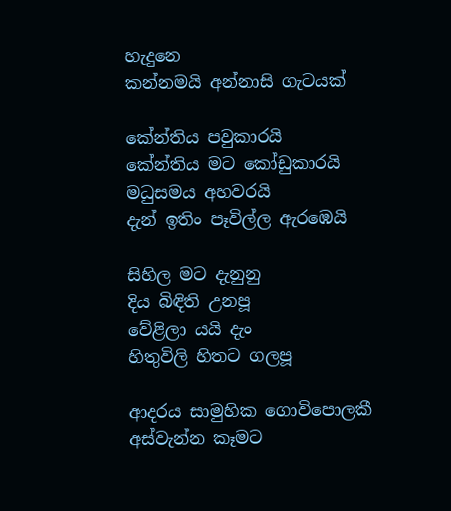හැදුනෙ
කන්නමයි අන්නාසි ගැටයක්

කේන්තිය පවුකාරයි
කේන්තිය මට කෝඩුකාරයි
මධුසමය අහවරයි
දැන් ඉතිං පෑවිල්ල ඇරඹෙයි

සිහිල මට දැනුනු
දිය බිඳිති උනපූ
වේළිලා යයි දැං
හිතුවිලි හිතට ගලපූ

ආදරය සාමුහික ගොවිපොලකී
අස්වැන්න කෑමට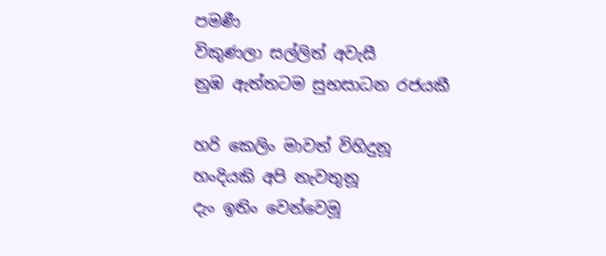පමණී
විකුණලා සල්ලිත් අවැසී
නුඹ ඇත්තටම සුභසාධන රජයකී

හරි කෙලිං මාවත් විහිදුනූ
හංදියකි අපි නැවතුනූ
දැං ඉතිං වෙන්වෙමූ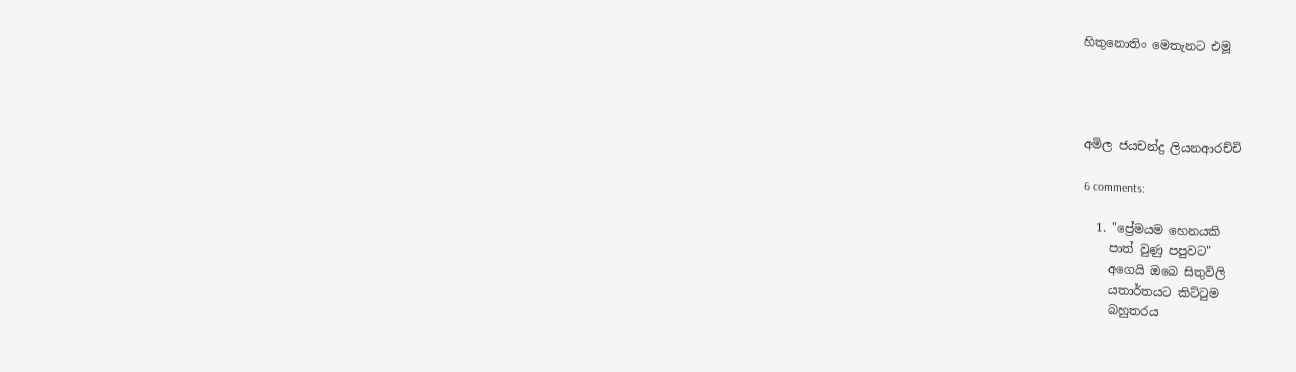හිතුනොතිං මෙතැනට එමූ




අමිල ජයචන්ද්‍ර ලියනආරච්චි

6 comments:

  1. "ප්‍රේමයම හෙනයකි
    පාත් වුණු පපුවට"
    අගෙයි ඔබෙ සිතුවිලි
    යතාර්තයට කිට්ටුම
    බහුතරය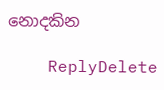නොදකින

    ReplyDelete